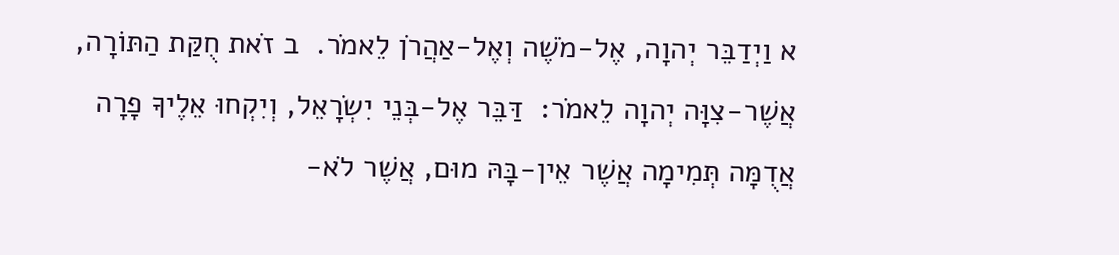א וַיְדַבֵּר יְהוָה, אֶל-מֹשֶׁה וְאֶל-אַהֲרֹן לֵאמֹר.  ב זֹאת חֻקַּת הַתּוֹרָה, אֲשֶׁר-צִוָּה יְהוָה לֵאמֹר:  דַּבֵּר אֶל-בְּנֵי יִשְׂרָאֵל, וְיִקְחוּ אֵלֶיךָ פָרָה אֲדֻמָּה תְּמִימָה אֲשֶׁר אֵין-בָּהּ מוּם, אֲשֶׁר לֹא-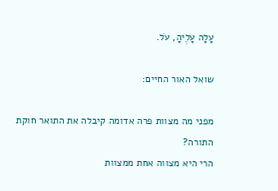עָלָה עָלֶיהָ, עֹל.

שואל האור החיים:

מפני מה מצוות פרה אדומה קיבלה את התואר חוקת התורה?
הרי היא מצווה אחת ממצוות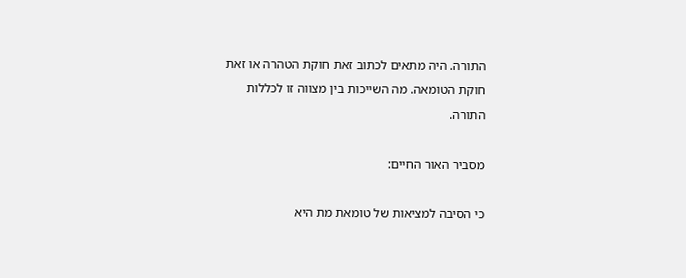התורה. היה מתאים לכתוב זאת חוקת הטהרה או זאת חוקת הטומאה. מה השייכות בין מצווה זו לכללות התורה.

מסביר האור החיים:

כי הסיבה למציאות של טומאת מת היא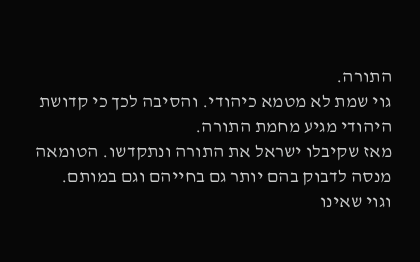התורה.
גוי שמת לא מטמא כיהודי. והסיבה לכך כי קדושת היהודי מגיע מחמת התורה.
מאז שקיבלו ישראל את התורה ונתקדשו. הטומאה מנסה לדבוק בהם יותר גם בחייהם וגם במותם.
וגוי שאינו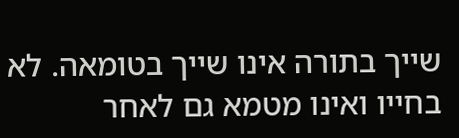שייך בתורה אינו שייך בטומאה. לא בחייו ואינו מטמא גם לאחר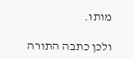מותו.

ולכן כתבה התורה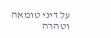על דיני טומאה וטהרה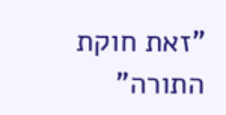"זאת חוקת התורה"